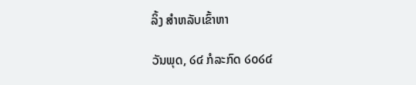ລິ້ງ ສຳຫລັບເຂົ້າຫາ

ວັນພຸດ, ໒໔ ກໍລະກົດ ໒໐໒໔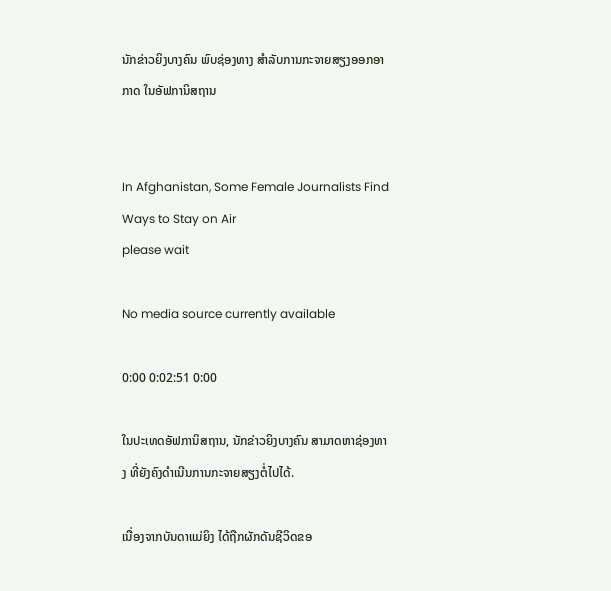ນັກຂ່າວຍິງບາງຄົນ ພົບຊ່ອງທາງ ສໍາລັບການກະຈາຍສຽງອອກອາກາດ ໃນອັຟການິສຖານ


In Afghanistan, Some Female Journalists Find Ways to Stay on Air
please wait

No media source currently available

0:00 0:02:51 0:00

ໃນປະເທດອັຟການິສຖານ, ນັກຂ່າວຍິງບາງຄົນ ສາມາດຫາຊ່ອງທາງ ທີ່ຍັງຄົງດໍາເນີນການກະຈາຍສຽງຕໍ່ໄປໄດ້.

ເນື່ອງຈາກບັນດາແມ່ຍິງ ໄດ້ຖືກຜັກດັນຊີວິດຂອ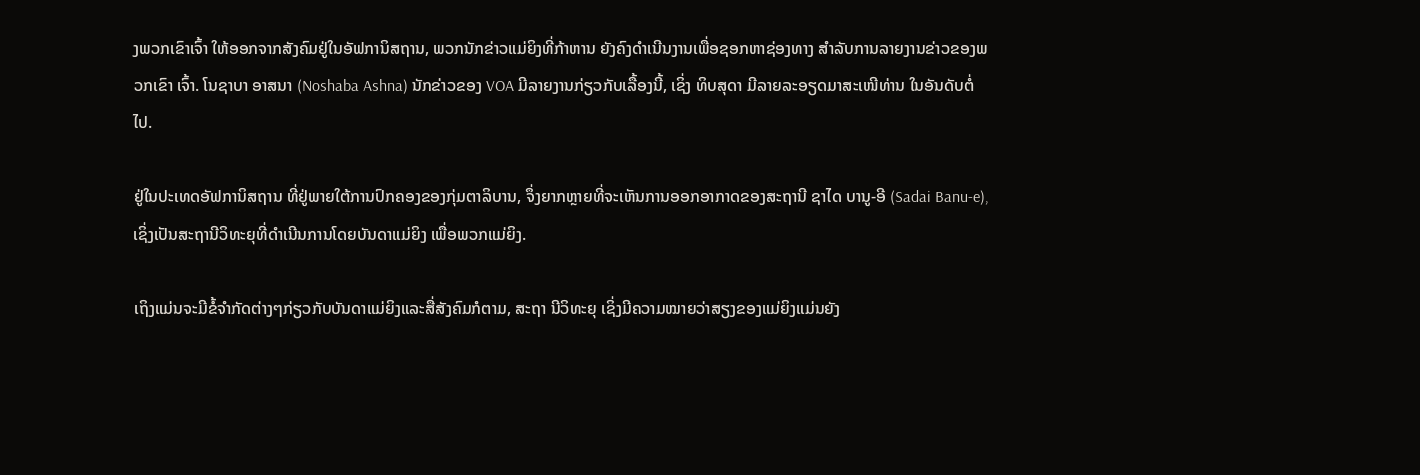ງພວກເຂົາເຈົ້າ ໃຫ້ອອກຈາກສັງຄົມຢູ່ໃນອັຟການິສຖານ, ພວກນັກຂ່າວແມ່ຍິງທີ່ກ້າຫານ ຍັງຄົງດໍາເນີນງານເພື່ອຊອກຫາຊ່ອງທາງ ສໍາລັບການລາຍງານຂ່າວຂອງພວກເຂົາ ເຈົ້າ. ໂນຊາບາ ອາສນາ (Noshaba Ashna) ນັກຂ່າວຂອງ VOA ມີລາຍງານກ່ຽວກັບເລື້ອງນີ້, ເຊິ່ງ ທິບສຸດາ ມີລາຍລະອຽດມາສະເໜີທ່ານ ໃນອັນດັບຕໍ່ໄປ.

ຢູ່ໃນປະເທດອັຟການິສຖານ ທີ່ຢູ່ພາຍໃຕ້ການປົກຄອງຂອງກຸ່ມຕາລິບານ, ຈຶ່ງຍາກຫຼາຍທີ່ຈະເຫັນການອອກອາກາດຂອງສະຖານີ ຊາໄດ ບານູ-ອີ (Sadai Banu-e), ເຊິ່ງເປັນສະຖານີວິທະຍຸທີ່ດໍາເນີນການໂດຍບັນດາແມ່ຍິງ ເພື່ອພວກແມ່ຍິງ.

ເຖິງແມ່ນຈະມີຂໍ້ຈໍາກັດຕ່າງໆກ່ຽວກັບບັນດາແມ່ຍິງແລະສື່ສັງຄົມກໍຕາມ, ສະຖາ ນີວິທະຍຸ ເຊິ່ງມີຄວາມໝາຍວ່າສຽງຂອງແມ່ຍິງແມ່ນຍັງ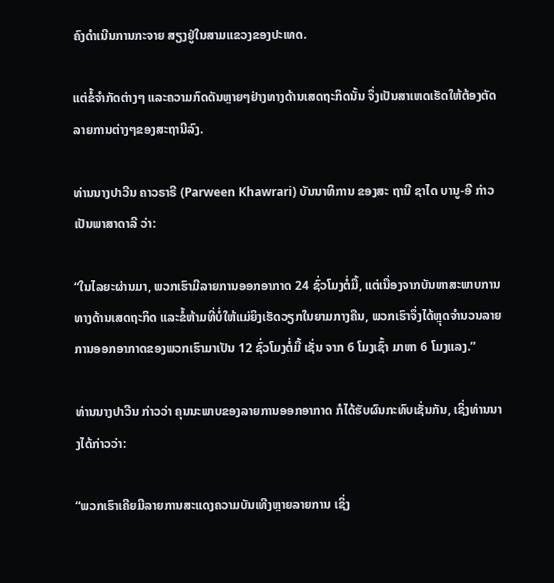ຄົງດໍາເນີນການກະຈາຍ ສຽງຢູ່ໃນສາມແຂວງຂອງປະເທດ.

ແຕ່ຂໍ້ຈໍາກັດຕ່າງໆ ແລະຄວາມກົດດັນຫຼາຍໆຢ່າງທາງດ້ານເສດຖະກິດນັ້ນ ຈຶ່ງເປັນສາເຫດເຮັດໃຫ້ຕ້ອງຕັດລາຍການຕ່າງໆຂອງສະຖານີລົງ.

ທ່ານນາງປາວີນ ຄາວຣາຣີ (Parween Khawrari) ບັນນາທິການ ຂອງສະ ຖານີ ຊາໄດ ບານູ-ອີ ກ່າວເປັນພາສາດາລີ ວ່າ:

“ໃນໄລຍະຜ່ານມາ, ພວກເຮົາມີລາຍການອອກອາກາດ 24 ຊົ່ວໂມງຕໍ່ມື້, ແຕ່ເນື່ອງຈາກບັນຫາສະພາບການທາງດ້ານເສດຖະກິດ ແລະຂໍ້ຫ້າມທີ່ບໍ່ໃຫ້ແມ່ຍິງເຮັດວຽກໃນຍາມກາງຄືນ, ພວກເຮົາຈຶ່ງໄດ້ຫຼຸດຈໍານວນລາຍການອອກອາກາດຂອງພວກເຮົາມາເປັນ 12 ຊົ່ວໂມງຕໍ່ມື້ ເຊັ່ນ ຈາກ 6 ໂມງເຊົ້າ ມາຫາ 6 ໂມງແລງ.”

ທ່ານນາງປາວີນ ກ່າວວ່າ ຄຸນນະພາບຂອງລາຍການອອກອາກາດ ກໍໄດ້ຮັບຜົນກະທົບເຊັ່ນກັນ, ເຊິ່ງທ່ານນາງໄດ້ກ່າວວ່າ:

“ພວກເຮົາເຄີຍມີລາຍການສະແດງຄວາມບັນເທີງຫຼາຍລາຍການ ເຊິ່ງ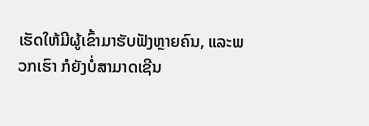ເຮັດໃຫ້ມີຜູ້ເຂົ້າມາຮັບຟັງຫຼາຍຄົນ, ແລະພວກເຮົາ ກໍຍັງບໍ່ສາມາດເຊີນ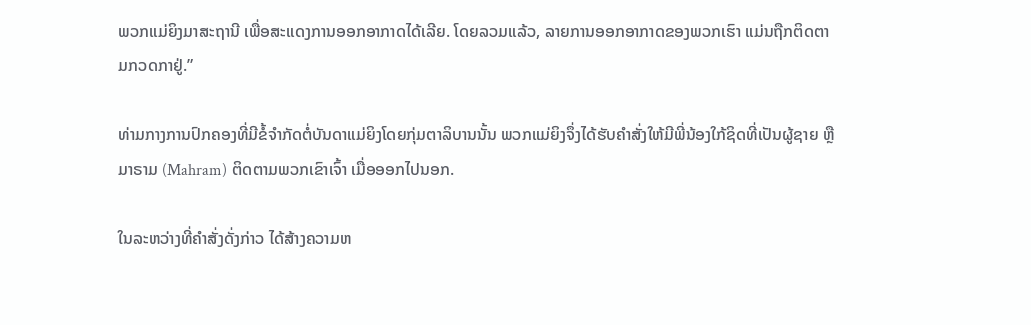ພວກແມ່ຍິງມາສະຖານີ ເພື່ອສະແດງການອອກອາກາດໄດ້ເລີຍ. ໂດຍລວມແລ້ວ, ລາຍການອອກອາກາດຂອງພວກເຮົາ ແມ່ນຖືກຕິດຕາມກວດກາຢູ່.”

ທ່າມກາງການປົກຄອງທີ່ມີຂໍ້ຈໍາກັດຕໍ່ບັນດາແມ່ຍິງໂດຍກຸ່ມຕາລິບານນັ້ນ ພວກແມ່ຍິງຈຶ່ງໄດ້ຮັບຄໍາສັ່ງໃຫ້ມີພີ່ນ້ອງໃກ້ຊິດທີ່ເປັນຜູ້ຊາຍ ຫຼືມາຣາມ (Mahram) ຕິດຕາມພວກເຂົາເຈົ້າ ເມື່ອອອກໄປນອກ.

ໃນລະຫວ່າງທີ່ຄໍາສັ່ງດັ່ງກ່າວ ໄດ້ສ້າງຄວາມຫ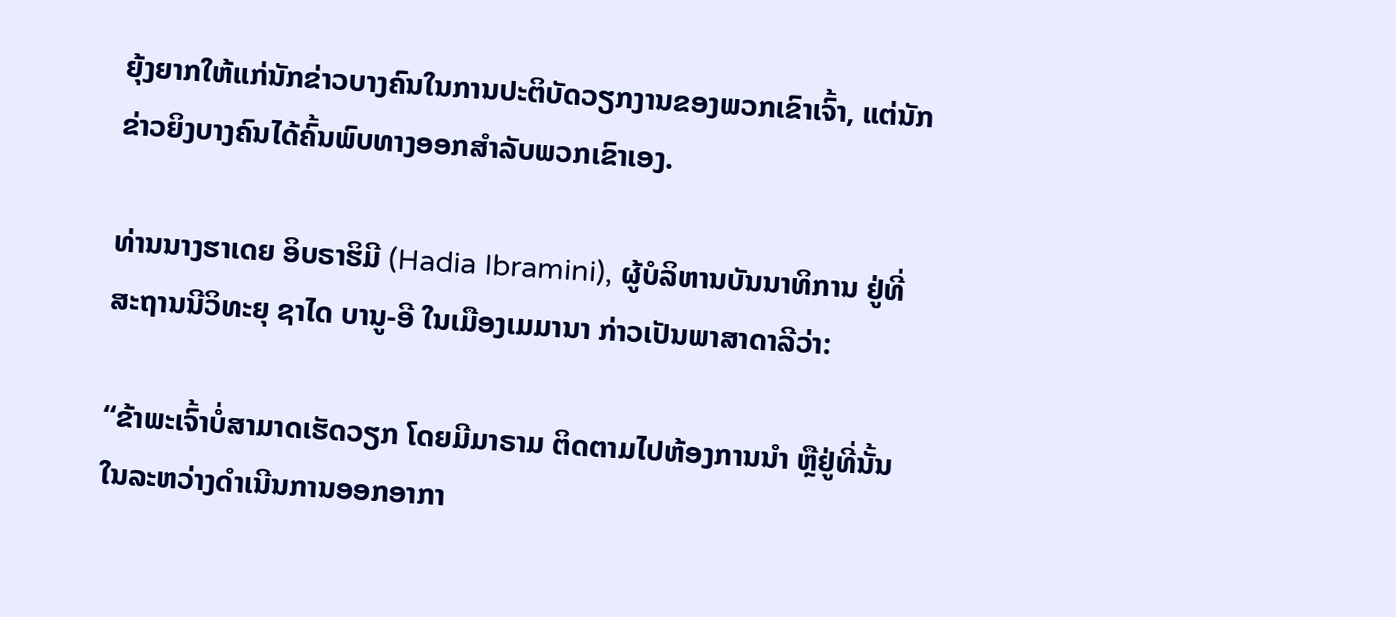ຍຸ້ງຍາກໃຫ້ແກ່ນັກຂ່າວບາງຄົນໃນການປະຕິບັດວຽກງານຂອງພວກເຂົາເຈົ້າ, ແຕ່ນັກຂ່າວຍິງບາງຄົນໄດ້ຄົ້ນພົບທາງອອກສໍາລັບພວກເຂົາເອງ.

ທ່ານນາງຮາເດຍ ອິບຣາຮິມີ (Hadia Ibramini), ຜູ້ບໍລິຫານບັນນາທິການ ຢູ່ທີ່ສະຖານນີວິທະຍຸ ຊາໄດ ບານູ-ອີ ໃນເມືອງເມມານາ ກ່າວເປັນພາສາດາລີວ່າ:

“ຂ້າພະເຈົ້າບໍ່ສາມາດເຮັດວຽກ ໂດຍມີມາຣາມ ຕິດຕາມໄປຫ້ອງການນໍາ ຫຼືຢູ່ທີ່ນັ້ນໃນລະຫວ່າງດໍາເນີນການອອກອາກາ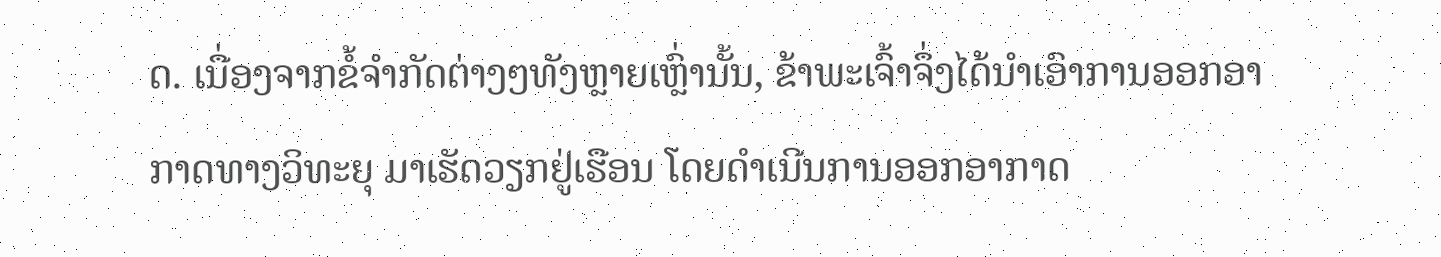ດ. ເນື່ອງຈາກຂໍ້ຈໍາກັດຕ່າງໆທັງຫຼາຍເຫຼົ່ານັ້ນ, ຂ້າພະເຈົ້າຈຶ່ງໄດ້ນໍາເອົາການອອກອາກາດທາງວິທະຍຸ ມາເຮັດວຽກຢູ່ເຮືອນ ໂດຍດໍາເນີນການອອກອາກາດ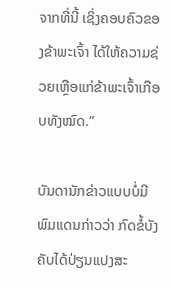ຈາກທີ່ນີ້ ເຊິ່ງຄອບຄົວຂອງຂ້າພະເຈົ້າ ໄດ້ໃຫ້ຄວາມຊ່ວຍເຫຼືອແກ່ຂ້າພະເຈົ້າເກືອບທັງໝົດ.”

ບັນດານັກຂ່າວແບບບໍ່ມີພົມແດນກ່າວວ່າ ກົດຂໍ້ບັງຄັບໄດ້ປ່ຽນແປງສະ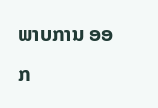ພາບການ ອອກ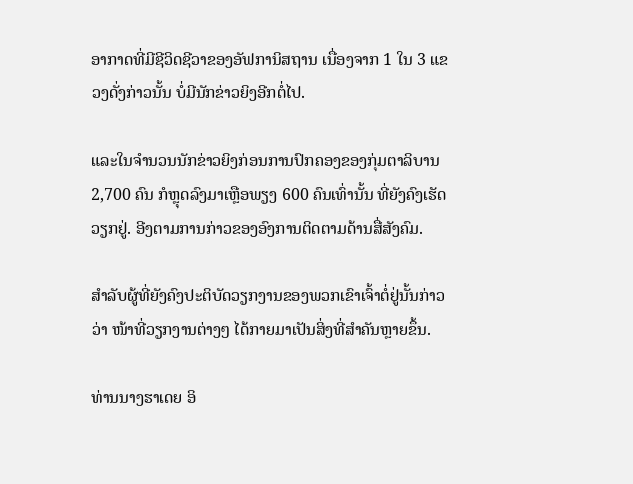ອາກາດທີ່ມີຊີວິດຊີວາຂອງອັຟການິສຖານ ເນື່ອງຈາກ 1 ໃນ 3 ແຂວງດັ່ງກ່າວນັ້ນ ບໍ່ມີນັກຂ່າວຍິງອີກຕໍ່ໄປ.

ແລະໃນຈໍານວນນັກຂ່າວຍິງກ່ອນການປົກຄອງຂອງກຸ່ມຕາລິບານ 2,700 ຄົນ ກໍຫຼຸດລົງມາເຫຼືອພຽງ 600 ຄົນເທົ່ານັ້ນ ທີ່ຍັງຄົງເຮັດວຽກຢູ່. ອີງຕາມການກ່າວຂອງອົງການຕິດຕາມດ້ານສື່ສັງຄົມ.

ສໍາລັບຜູ້ທີ່ຍັງຄົງປະຕິບັດວຽກງານຂອງພວກເຂົາເຈົ້າຕໍ່ຢູ່ນັ້ນກ່າວວ່າ ໜ້າທີ່ວຽກງານຕ່າງໆ ໄດ້ກາຍມາເປັນສິ່ງທີ່ສໍາຄັນຫຼາຍຂຶ້ນ.

ທ່ານນາງຮາເດຍ ອິ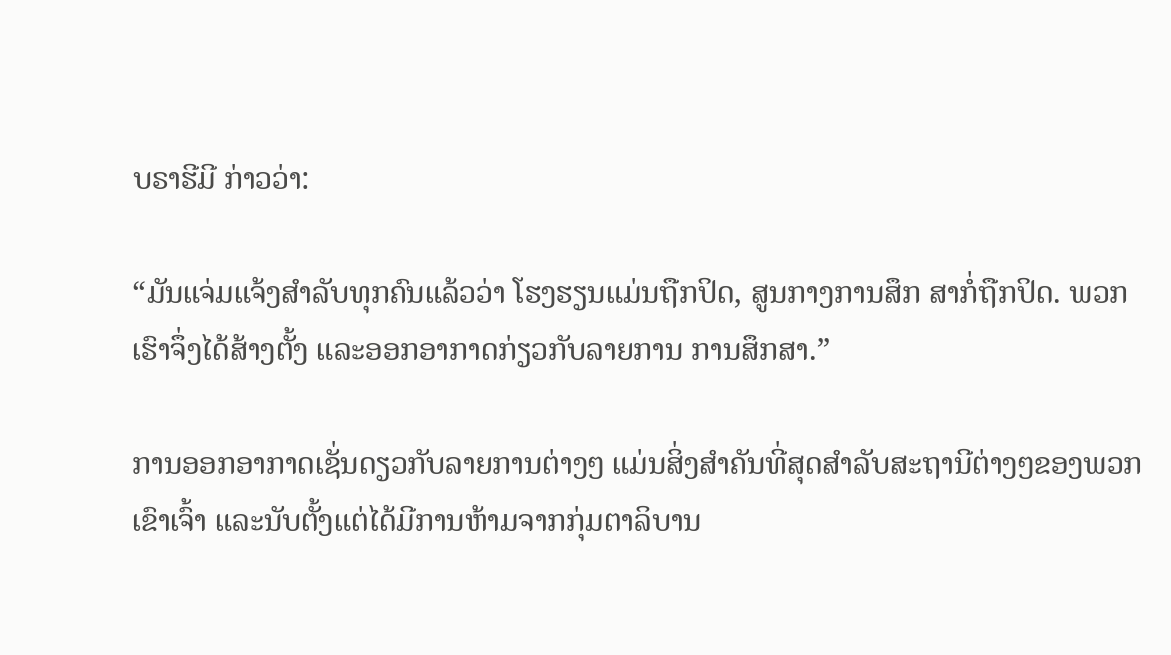ບຣາຮີມີ ກ່າວວ່າ:

“ມັນແຈ່ມແຈ້ງສໍາລັບທຸກຄົນແລ້ວວ່າ ໂຮງຮຽນແມ່ນຖືກປິດ, ສູນກາງການສຶກ ສາກໍ່ຖືກປິດ. ພວກເຮົາຈຶ່ງໄດ້ສ້າງຕັ້ງ ແລະອອກອາກາດກ່ຽວກັບລາຍການ ການສຶກສາ.”

ການອອກອາກາດເຊັ່ນດຽວກັບລາຍການຕ່າງໆ ແມ່ນສິ່ງສໍາຄັນທີ່ສຸດສໍາລັບສະຖານີຕ່າງໆຂອງພວກເຂົາເຈົ້າ ແລະນັບຕັ້ງແຕ່ໄດ້ມີການຫ້າມຈາກກຸ່ມຕາລິບານ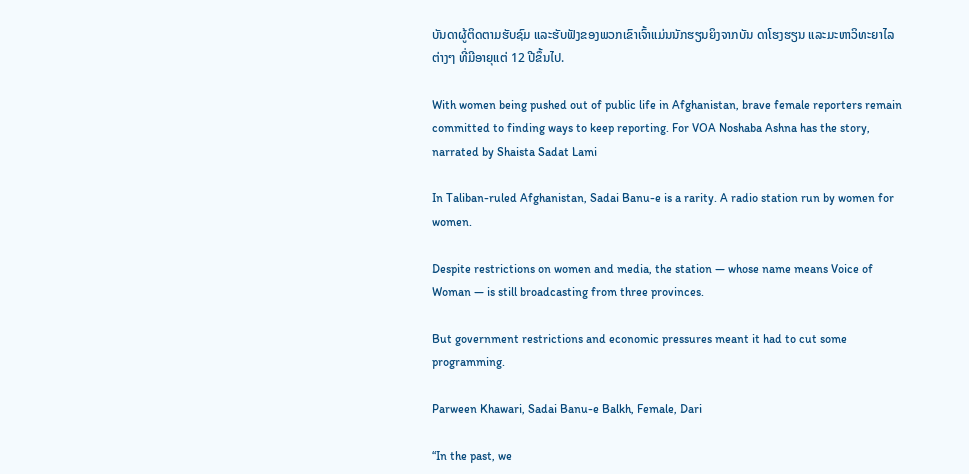ບັນດາຜູ້ຕິດຕາມຮັບຊົມ ແລະຮັບຟັງຂອງພວກເຂົາເຈົ້າແມ່ນນັກຮຽນຍິງຈາກບັນ ດາໂຮງຮຽນ ແລະມະຫາວິທະຍາໄລຕ່າງໆ ທີ່ມີອາຍຸແຕ່ 12 ປີຂຶ້ນໄປ.

With women being pushed out of public life in Afghanistan, brave female reporters remain committed to finding ways to keep reporting. For VOA Noshaba Ashna has the story, narrated by Shaista Sadat Lami

In Taliban-ruled Afghanistan, Sadai Banu-e is a rarity. A radio station run by women for women.

Despite restrictions on women and media, the station — whose name means Voice of Woman — is still broadcasting from three provinces.

But government restrictions and economic pressures meant it had to cut some programming.

Parween Khawari, Sadai Banu-e Balkh, Female, Dari

“In the past, we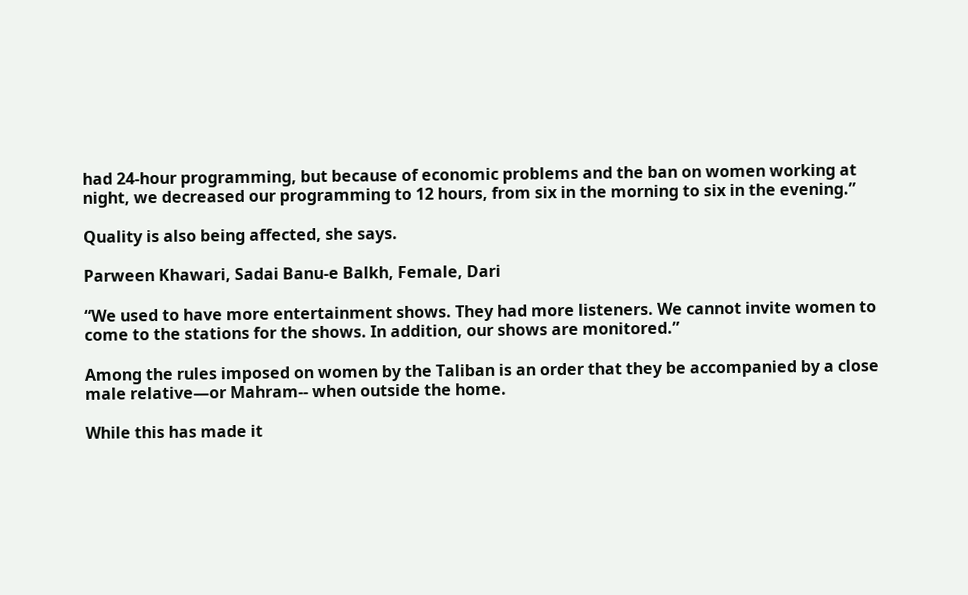had 24-hour programming, but because of economic problems and the ban on women working at night, we decreased our programming to 12 hours, from six in the morning to six in the evening.”

Quality is also being affected, she says.

Parween Khawari, Sadai Banu-e Balkh, Female, Dari

“We used to have more entertainment shows. They had more listeners. We cannot invite women to come to the stations for the shows. In addition, our shows are monitored.”

Among the rules imposed on women by the Taliban is an order that they be accompanied by a close male relative—or Mahram-- when outside the home.

While this has made it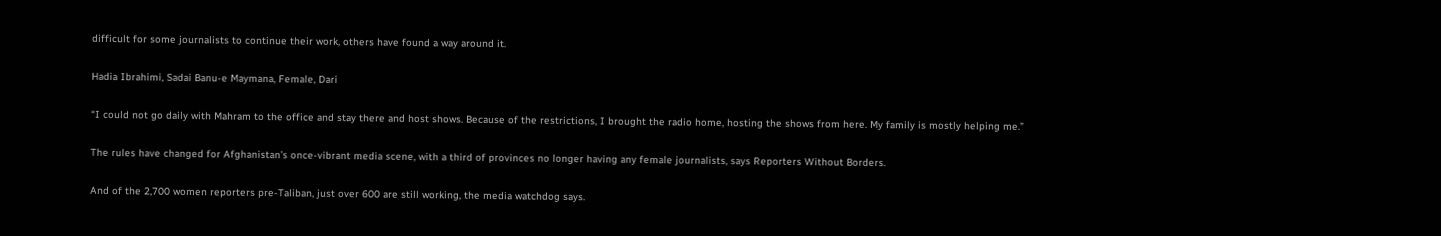difficult for some journalists to continue their work, others have found a way around it.

Hadia Ibrahimi, Sadai Banu-e Maymana, Female, Dari

“I could not go daily with Mahram to the office and stay there and host shows. Because of the restrictions, I brought the radio home, hosting the shows from here. My family is mostly helping me.”

The rules have changed for Afghanistan’s once-vibrant media scene, with a third of provinces no longer having any female journalists, says Reporters Without Borders.

And of the 2,700 women reporters pre-Taliban, just over 600 are still working, the media watchdog says.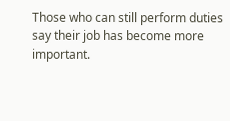Those who can still perform duties say their job has become more important.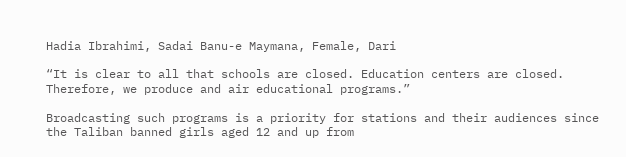Hadia Ibrahimi, Sadai Banu-e Maymana, Female, Dari

“It is clear to all that schools are closed. Education centers are closed. Therefore, we produce and air educational programs.”

Broadcasting such programs is a priority for stations and their audiences since the Taliban banned girls aged 12 and up from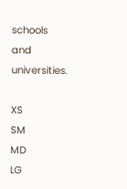schools and universities.

XS
SM
MD
LG